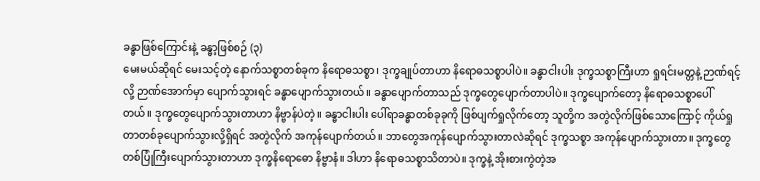ခန္ဓာဖြစ်ကြောင်းနဲ့ ခန္ဓာ့ဖြစ်စဉ် (၃)
မေးမယ်ဆိုရင် မေးသင့်တဲ့ နောက်သစ္စာတစ်ခုက နိရောဓသစ္စာ၊ ဒုက္ခချုပ်တာဟာ နိရောဓသစ္စာပါပဲ။ ခန္ဓာငါးပါး ဒုက္ခသစ္စာကြီးဟာ ရှုရင်းမတ္တနဲ့ ဉာဏ်ရင့်လို့ ဉာဏ်အောက်မှာ ပျောက်သွားရင် ခန္ဓာပျောက်သွားတယ်။ ခန္ဓာပျောက်တာသည် ဒုက္ခတွေပျောက်တာပါပဲ။ ဒုက္ခပျောက်တော့ နိရောဓသစ္စာပေါ်တယ်။ ဒုက္ခတွေပျောက်သွားတာဟာ နိဗ္ဗာန်ပဲတဲ့။ ခန္ဓာငါးပါး ပေါ်ရာခန္ဓာတစ်ခုခုကို ဖြစ်ပျက်ရှုလိုက်တော့ သူတို့က အတွဲလိုက်ဖြစ်သောကြောင့် ကိုယ်ရှုတာတစ်ခုပျောက်သွားလို့ရှိရင် အတွဲလိုက် အကုန်ပျောက်တယ်။ ဘာတွေအကုန်ပျောက်သွားတာလဲဆိုရင် ဒုက္ခသစ္စာ အကုန်ပျောက်သွားတာ။ ဒုက္ခတွေ တစ်ပြုံကြီးပျောက်သွားတာဟာ ဒုက္ခနိရောဓော နိဗ္ဗာနံ။ ဒါဟာ နိရောဓသစ္စာသိတာပဲ။ ဒုက္ခနဲ့ အိုးစားကွဲတဲ့အ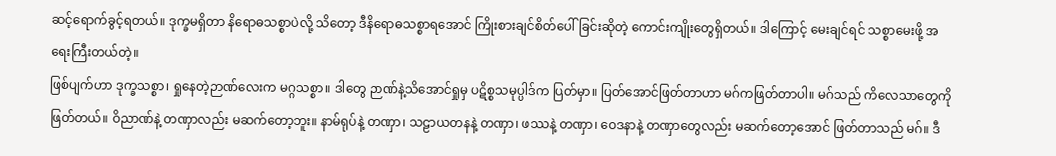ဆင့်ရောက်ခွင့်ရတယ်။ ဒုက္ခမရှိတာ နိရောဓသစ္စာပဲလို့ သိတော့ ဒီနိရောဓသစ္စာရအောင် ကြိုးစားချင်စိတ်ပေါ်ခြင်းဆိုတဲ့ ကောင်းကျိုးတွေရှိတယ်။ ဒါကြောင့် မေးချင်ရင် သစ္စာမေးဖို့ အရေးကြီးတယ်တဲ့။
ဖြစ်ပျက်ဟာ ဒုက္ခသစ္စာ၊ ရှုနေတဲ့ဉာဏ်လေးက မဂ္ဂသစ္စာ။ ဒါတွေ ဉာဏ်နဲ့သိအောင်ရှုမှ ပဋိစ္စသမုပ္ပါဒ်က ပြတ်မှာ။ ပြတ်အောင်ဖြတ်တာဟာ မဂ်ကဖြတ်တာပါ။ မဂ်သည် ကိလေသာတွေကို ဖြတ်တယ်။ ဝိညာဏ်နဲ့ တဏှာလည်း မဆက်တော့ဘူး။ နာမ်ရုပ်နဲ့ တဏှာ၊ သဠာယတနနဲ့ တဏှာ၊ ဖဿနဲ့ တဏှာ၊ ဝေဒနာနဲ့ တဏှာတွေလည်း မဆက်တော့အောင် ဖြတ်တာသည် မဂ်။ ဒီ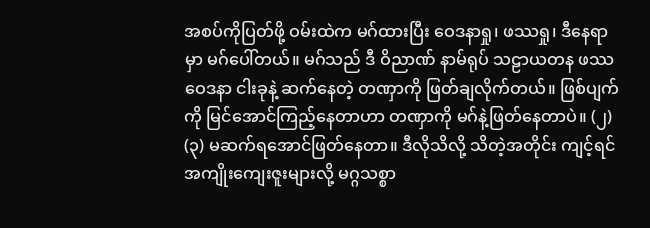အစပ်ကိုပြတ်ဖို့ ဝမ်းထဲက မဂ်ထားပြီး ဝေဒနာရှု၊ ဖဿရှု၊ ဒီနေရာမှာ မဂ်ပေါ်တယ်။ မဂ်သည် ဒီ ဝိညာဏ် နာမ်ရုပ် သဠာယတန ဖဿ ဝေဒနာ ငါးခုနဲ့ ဆက်နေတဲ့ တဏှာကို ဖြတ်ချလိုက်တယ်။ ဖြစ်ပျက်ကို မြင်အောင်ကြည့်နေတာဟာ တဏှာကို မဂ်နဲ့ဖြတ်နေတာပဲ။ (၂) (၃) မဆက်ရအောင်ဖြတ်နေတာ။ ဒီလိုသိလို့ သိတဲ့အတိုင်း ကျင့်ရင် အကျိုးကျေးဇူးများလို့ မဂ္ဂသစ္စာ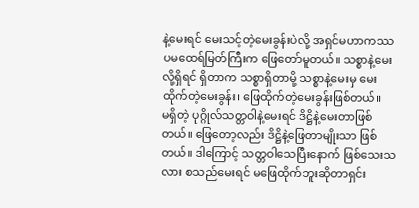နဲ့မေးရင် မေးသင့်တဲ့မေးခွန်းပဲလို့ အရှင်မဟာကဿပမထေရ်မြတ်ကြီးက ဖြေတော်မူတယ်။ သစ္စာနဲ့မေးလို့ရှိရင် ရှိတာက သစ္စာရှိတာမို့ သစ္စာနဲ့မေးမှ မေးထိုက်တဲ့မေးခွန်း၊ ဖြေထိုက်တဲ့မေးခွန်းဖြစ်တယ်။
မရှိတဲ့ ပုဂ္ဂိုလ်သတ္တဝါနဲ့မေးရင် ဒိဋ္ဌိနဲ့မေးတာဖြစ်တယ်။ ဖြေတော့လည်း ဒိဋ္ဌိနဲ့ဖြေတာမျိုးသာ ဖြစ်တယ်။ ဒါကြောင့် သတ္တဝါသေပြီးနောက် ဖြစ်သေးသလား စသည်မေးရင် မဖြေထိုက်ဘူးဆိုတာရှင်း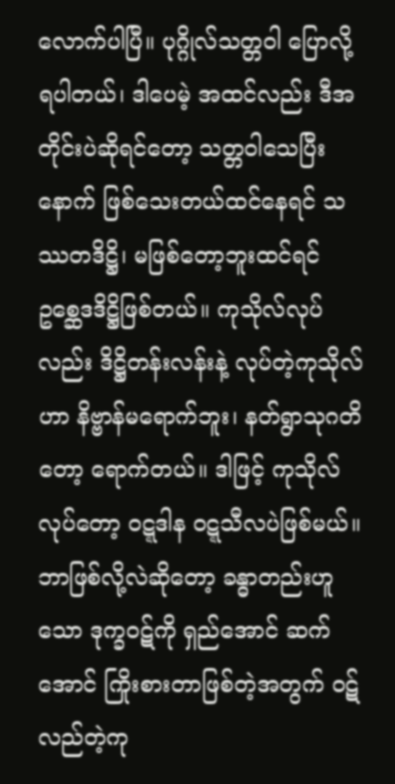လောက်ပါပြီ။ ပုဂ္ဂိုလ်သတ္တဝါ ပြောလို့ရပါတယ်၊ ဒါပေမဲ့ အထင်လည်း ဒီအတိုင်းပဲဆိုရင်တော့ သတ္တဝါသေပြီးနောက် ဖြစ်သေးတယ်ထင်နေရင် သဿတဒိဋ္ဌိ၊ မဖြစ်တော့ဘူးထင်ရင် ဥစ္ဆေဒဒိဋ္ဌိဖြစ်တယ်။ ကုသိုလ်လုပ်လည်း ဒိဋ္ဌိတန်းလန်းနဲ့ လုပ်တဲ့ကုသိုလ်ဟာ နိဗ္ဗာန်မရောက်ဘူး၊ နတ်ရွာသုဂတိတော့ ရောက်တယ်။ ဒါဖြင့် ကုသိုလ်လုပ်တော့ ဝဋ္ဋဒါန ဝဋ္ဋသီလပဲဖြစ်မယ်။ ဘာဖြစ်လို့လဲဆိုတော့ ခန္ဓာတည်းဟူသော ဒုက္ခဝဋ်ကို ရှည်အောင် ဆက်အောင် ကြိုးစားတာဖြစ်တဲ့အတွက် ဝဋ်လည်တဲ့ကု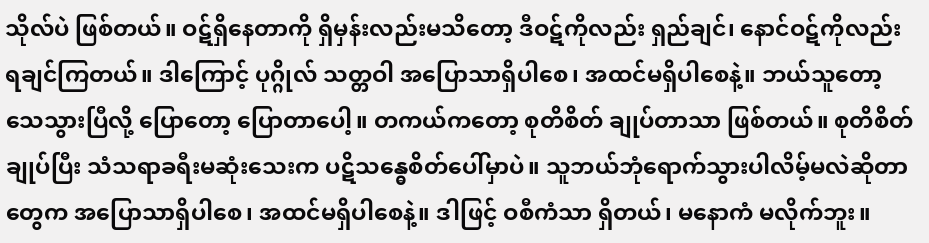သိုလ်ပဲ ဖြစ်တယ်။ ဝဋ်ရှိနေတာကို ရှိမှန်းလည်းမသိတော့ ဒီဝဋ်ကိုလည်း ရှည်ချင်၊ နောင်ဝဋ်ကိုလည်း ရချင်ကြတယ်။ ဒါကြောင့် ပုဂ္ဂိုလ် သတ္တဝါ အပြောသာရှိပါစေ၊ အထင်မရှိပါစေနဲ့။ ဘယ်သူတော့ သေသွားပြီလို့ ပြောတော့ ပြောတာပေါ့။ တကယ်ကတော့ စုတိစိတ် ချုပ်တာသာ ဖြစ်တယ်။ စုတိစိတ်ချုပ်ပြီး သံသရာခရီးမဆုံးသေးက ပဋိသန္ဓေစိတ်ပေါ်မှာပဲ။ သူဘယ်ဘုံရောက်သွားပါလိမ့်မလဲဆိုတာတွေက အပြောသာရှိပါစေ၊ အထင်မရှိပါစေနဲ့။ ဒါဖြင့် ဝစီကံသာ ရှိတယ်၊ မနောကံ မလိုက်ဘူး။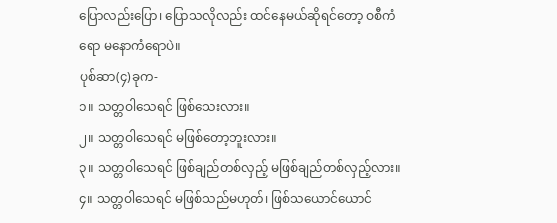ပြောလည်းပြော၊ ပြောသလိုလည်း ထင်နေမယ်ဆိုရင်တော့ ဝစီကံရော မနောကံရောပဲ။
ပုစ်ဆာ(၄)ခုက-
၁။ သတ္တဝါသေရင် ဖြစ်သေးလား။
၂။ သတ္တဝါသေရင် မဖြစ်တော့ဘူးလား။
၃။ သတ္တဝါသေရင် ဖြစ်ချည်တစ်လှည့် မဖြစ်ချည်တစ်လှည့်လား။
၄။ သတ္တဝါသေရင် မဖြစ်သည်မဟုတ်၊ ဖြစ်သယောင်ယောင်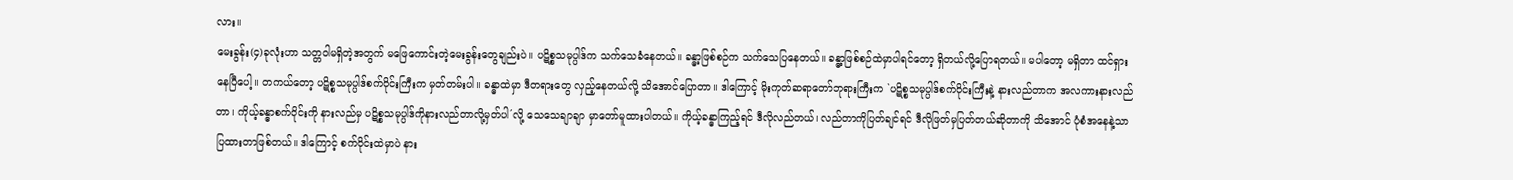လား။
မေးခွန်း(၄)ခုလုံးဟာ သတ္တဝါမရှိတဲ့အတွက် မဖြေကောင်းတဲ့မေးခွန်းတွေချည်းပဲ။ ပဋိစ္စသမုပ္ပါဒ်က သက်သေခံနေတယ်။ ခန္ဓာ့ဖြစ်စဉ်က သက်သေပြနေတယ်။ ခန္ဓာ့ဖြစ်စဉ်ထဲမှာပါရင်တော့ ရှိတယ်လို့ပြောရတယ်။ မပါတော့ မရှိတာ ထင်ရှားနေပြီပေါ့။ တကယ်တော့ ပဋိစ္စသမုပ္ပါဒ်စက်ဝိုင်းကြီးက မှတ်တမ်းပါ။ ခန္ဓာထဲမှာ ဒီတရားတွေ လှည့်နေတယ်လို့ သိအောင်ပြောတာ။ ဒါကြောင့် မိုးကုတ်ဆရာတော်ဘုရားကြီးက `ပဋိစ္စသမုပ္ပါဒ်စက်ဝိုင်းကြီးနဲ့ နားလည်တာက အလကားနားလည်တာ၊ ကိုယ့်ခန္ဓာစက်ဝိုင်းကို နားလည်မှ ပဋိစ္စသမုပ္ပါဒ်ကိုနားလည်တာလို့မှတ်ပါ´လို့ သေသေချာချာ မှာတော်မူထားပါတယ်။ ကိုယ့်ခန္ဓာကြည့်ရင် ဒီလိုလည်တယ်၊ လည်တာကိုပြတ်ချင်ရင် ဒီလိုဖြတ်မှပြတ်တယ်ဆိုတာကို သိအောင် ပုံစံအနေနဲ့သာ ပြထားတာဖြစ်တယ်။ ဒါကြောင့် စက်ဝိုင်းထဲမှာပဲ နား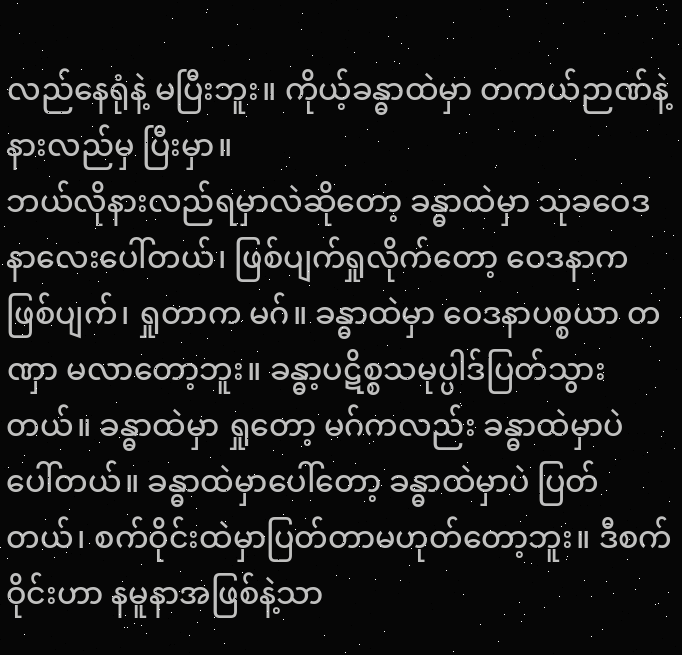လည်နေရုံနဲ့ မပြီးဘူး။ ကိုယ့်ခန္ဓာထဲမှာ တကယ်ဉာဏ်နဲ့ နားလည်မှ ပြီးမှာ။
ဘယ်လိုနားလည်ရမှာလဲဆိုတော့ ခန္ဓာထဲမှာ သုခဝေဒနာလေးပေါ်တယ်၊ ဖြစ်ပျက်ရှုလိုက်တော့ ဝေဒနာက ဖြစ်ပျက်၊ ရှုတာက မဂ်။ ခန္ဓာထဲမှာ ဝေဒနာပစ္စယာ တဏှာ မလာတော့ဘူး။ ခန္ဓာ့ပဋိစ္စသမုပ္ပါဒ်ပြတ်သွားတယ်။ ခန္ဓာထဲမှာ ရှုတော့ မဂ်ကလည်း ခန္ဓာထဲမှာပဲ ပေါ်တယ်။ ခန္ဓာထဲမှာပေါ်တော့ ခန္ဓာထဲမှာပဲ ပြတ်တယ်၊ စက်ဝိုင်းထဲမှာပြတ်တာမဟုတ်တော့ဘူး။ ဒီစက်ဝိုင်းဟာ နမူနာအဖြစ်နဲ့သာ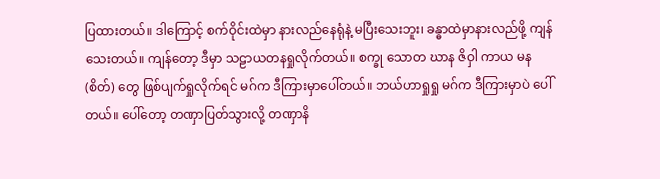ပြထားတယ်။ ဒါကြောင့် စက်ဝိုင်းထဲမှာ နားလည်နေရုံနဲ့ မပြီးသေးဘူး၊ ခန္ဓာထဲမှာနားလည်ဖို့ ကျန်သေးတယ်။ ကျန်တော့ ဒီမှာ သဠာယတနရှုလိုက်တယ်။ စက္ခု သောတ ဃာန ဇိဝှါ ကာယ မန (စိတ်) တွေ ဖြစ်ပျက်ရှုလိုက်ရင် မဂ်က ဒီကြားမှာပေါ်တယ်။ ဘယ်ဟာရှုရှု မဂ်က ဒီကြားမှာပဲ ပေါ်တယ်။ ပေါ်တော့ တဏှာပြတ်သွားလို့ တဏှာနိ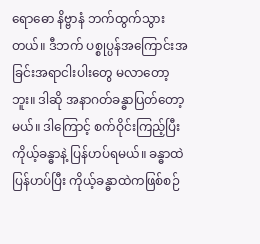ရောဓော နိဗ္ဗာနံ ဘက်ထွက်သွားတယ်။ ဒီဘက် ပစ္စုပ္ပန်အကြောင်းအခြင်းအရာငါးပါးတွေ မလာတော့ဘူး။ ဒါဆို အနာဂတ်ခန္ဓာပြတ်တော့မယ်။ ဒါကြောင့် စက်ဝိုင်းကြည့်ပြီး ကိုယ့်ခန္ဓာနဲ့ ပြန်ဟပ်ရမယ်။ ခန္ဓာထဲပြန်ဟပ်ပြီး ကိုယ့်ခန္ဓာထဲကဖြစ်စဉ်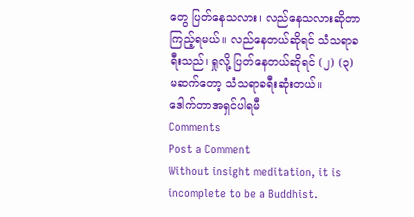တွေ ပြတ်နေသလား၊ လည်နေသလားဆိုတာ ကြည့်ရမယ်။ လည်နေတယ်ဆိုရင် သံသရာခရီးသည်၊ ရှုလို့ ပြတ်နေတယ်ဆိုရင် (၂) (၃) မဆက်တော့ သံသရာခရီးဆုံးတယ်။
ဒေါက်တာအရှင်ပါရမီ
Comments
Post a Comment
Without insight meditation, it is incomplete to be a Buddhist.